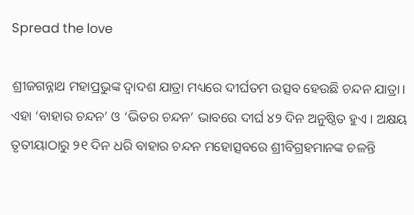Spread the love

ଶ୍ରୀଜଗନ୍ନାଥ ମହାପ୍ରଭୁଙ୍କ ଦ୍ୱାଦଶ ଯାତ୍ରା ମଧ୍ୟରେ ଦୀର୍ଘତମ ଉତ୍ସବ ହେଉଛି ଚନ୍ଦନ ଯାତ୍ରା। ଏହା ‘ବାହାର ଚନ୍ଦନ’ ଓ ‘ଭିତର ଚନ୍ଦନ’ ଭାବରେ ଦୀର୍ଘ ୪୨ ଦିନ ଅନୁଷ୍ଠିତ ହୁଏ। ଅକ୍ଷୟ ତୃତୀୟାଠାରୁ ୨୧ ଦିନ ଧରି ବାହାର ଚନ୍ଦନ ମହୋତ୍ସବରେ ଶ୍ରୀବିଗ୍ରହମାନଙ୍କ ଚଳନ୍ତି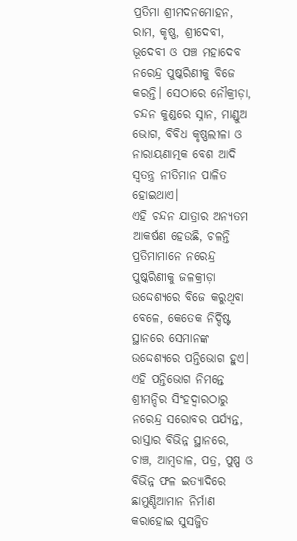ପ୍ରତିମା ଶ୍ରୀମଦନମୋହନ, ରାମ, କୃଷ୍ଣ, ଶ୍ରୀଦେବୀ, ଭୂଦେବୀ ଓ ପଞ୍ଚ ମହାଦେବ ନରେନ୍ଦ୍ର ପୁଷ୍କରିଣୀକୁ ବିଜେ କରନ୍ତି। ସେଠାରେ ନୌକ୍ରୀଡ଼ା, ଚନ୍ଦନ କୁଣ୍ଡରେ ସ୍ନାନ, ମାଣ୍ଡୁଅ ଭୋଗ, ବିବିଧ କୃଷ୍ଣଲୀଳା ଓ ନାରାୟଣାତ୍ମକ ବେଶ ଆଦି ସ୍ୱତନ୍ତ୍ର ନୀତିମାନ ପାଳିତ ହୋଇଥାଏ।
ଏହି ଚନ୍ଦନ ଯାତ୍ରାର ଅନ୍ୟତମ ଆକର୍ଷଣ ହେଉଛି, ଚଳନ୍ତି ପ୍ରତିମାମାନେ ନରେନ୍ଦ୍ର ପୁଷ୍କରିଣୀକୁ ଜଳକ୍ରୀଡ଼ା ଉଦ୍ଦେଶ୍ୟରେ ବିଜେ କରୁଥିବା ବେଳେ, କେତେକ ନିର୍ଦ୍ଦିଷ୍ଟ ସ୍ଥାନରେ ସେମାନଙ୍କ ଉଦ୍ଦେଶ୍ୟରେ ପନ୍ତିଭୋଗ ହୁଏ। ଏହି ପନ୍ତିଭୋଗ ନିମନ୍ତେ ଶ୍ରୀମନ୍ଦିର ସିଂହଦ୍ୱାରଠାରୁ ନରେନ୍ଦ୍ର ସରୋବର ପର୍ଯ୍ୟନ୍ତ, ରାସ୍ତାର ବିଭିନ୍ନ ସ୍ଥାନରେ, ଚାଞ୍ଚ, ଆମ୍ବଡାଳ, ପତ୍ର, ପୁଷ୍ପ ଓ ବିଭିନ୍ନ ଫଳ ଇତ୍ୟାଦିରେ ଛାମୁଣ୍ଡିଆମାନ ନିର୍ମାଣ କରାହୋଇ ସୁସଜ୍ଜିତ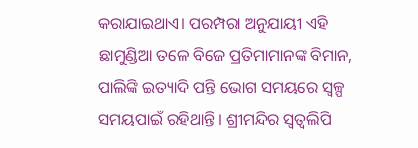କରାଯାଇଥାଏ। ପରମ୍ପରା ଅନୁଯାୟୀ ଏହି ଛାମୁଣ୍ଡିଆ ତଳେ ବିଜେ ପ୍ରତିମାମାନଙ୍କ ବିମାନ, ପାଲିଙ୍କି ଇତ୍ୟାଦି ପନ୍ତି ଭୋଗ ସମୟରେ ସ୍ୱଳ୍ପ ସମୟପାଇଁ ରହିଥାନ୍ତି। ଶ୍ରୀମନ୍ଦିର ସ୍ୱତ୍ୱଲିପି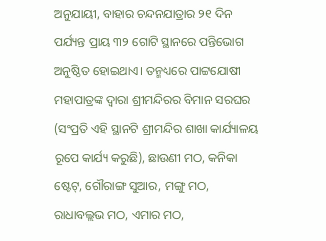ଅନୁଯାୟୀ, ବାହାର ଚନ୍ଦନଯାତ୍ରାର ୨୧ ଦିନ ପର୍ଯ୍ୟନ୍ତ ପ୍ରାୟ ୩୨ ଗୋଟି ସ୍ଥାନରେ ପନ୍ତିଭୋଗ ଅନୁଷ୍ଠିତ ହୋଇଥାଏ। ତନ୍ମଧ୍ୟରେ ପାଟ୍ଟଯୋଷୀ ମହାପାତ୍ରଙ୍କ ଦ୍ୱାରା ଶ୍ରୀମନ୍ଦିରର ବିମାନ ସରଘର (ସଂପ୍ରତି ଏହି ସ୍ଥାନଟି ଶ୍ରୀମନ୍ଦିର ଶାଖା କାର୍ଯ୍ୟାଳୟ ରୂପେ କାର୍ଯ୍ୟ କରୁଛି), ଛାଉଣୀ ମଠ, କନିକା ଷ୍ଟେଟ୍‌, ଗୌରାଙ୍ଗ ସୁଆର, ମଙ୍ଗୁ ମଠ, ରାଧାବଲ୍ଲଭ ମଠ, ଏମାର ମଠ,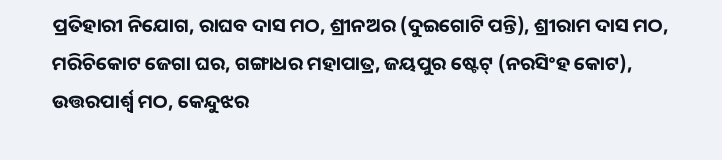ପ୍ରତିହାରୀ ନିଯୋଗ, ରାଘବ ଦାସ ମଠ, ଶ୍ରୀନଅର (ଦୁଇଗୋଟି ପନ୍ତି), ଶ୍ରୀରାମ ଦାସ ମଠ, ମରିଚିକୋଟ ଜେଗା ଘର, ଗଙ୍ଗାଧର ମହାପାତ୍ର, ଜୟପୁର ଷ୍ଟେଟ୍ (ନରସିଂହ କୋଟ), ଉତ୍ତରପାର୍ଶ୍ବ ମଠ, କେନ୍ଦୁଝର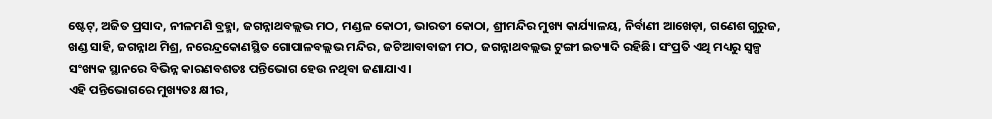ଷ୍ଟେଟ୍‌, ଅଜିତ ପ୍ରସାଦ, ନୀଳମଣି ବ୍ରହ୍ମା, ଜଗନ୍ନାଥବଲ୍ଲଭ ମଠ, ମଣ୍ଡଳ କୋଠୀ, ଭାରତୀ କୋଠା, ଶ୍ରୀମନ୍ଦିର ମୁଖ୍ୟ କାର୍ଯ୍ୟାଳୟ, ନିର୍ବାଣୀ ଆଖେଡ଼ା, ଗଣେଶ ଗୁରୁଜ, ଖଣ୍ଡ ସାହି, ଜଗନ୍ନାଥ ମିଶ୍ର, ନରେନ୍ଦ୍ରକୋଣସ୍ଥିତ ଗୋପାଳବଲ୍ଲଭ ମନ୍ଦିର, ଜଟିଆବାବାଜୀ ମଠ, ଜଗନ୍ନାଥବଲ୍ଲଭ ଟୁଙ୍ଗୀ ଇତ୍ୟାଦି ରହିଛି। ସଂପ୍ରତି ଏଥି ମଧ୍ୟରୁ ସ୍ୱଳ୍ପ ସଂଖ୍ୟକ ସ୍ଥାନରେ ବିଭିନ୍ନ କାରଣବଶତଃ ପନ୍ତିଭୋଗ ହେଉ ନଥିବା ଜଣାଯାଏ।
ଏହି ପନ୍ତିଭୋଗରେ ମୁଖ୍ୟତଃ କ୍ଷୀର,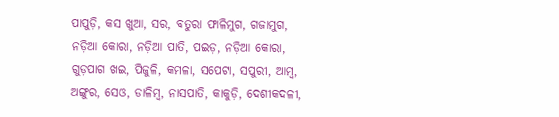ପାପୁଡ଼ି, କସ ଖୁଆ, ସର, ବତୁରା ଫାଳିମୁଗ, ଗଜାମୁଗ, ନଡ଼ିଆ କୋରା, ନଡ଼ିଆ ପାତି, ପଇଡ଼, ନଡ଼ିଆ କୋରା, ଗୁଡ଼ପାଗ ଖଇ, ପିଜୁଳି, କମଳା, ସପେଟା, ସପୁରୀ, ଆମ୍ବ, ଅଙ୍ଗୁର, ସେଓ, ଡାଳିମ୍ବ, ନାସପାତି, କାକୁଡ଼ି, ଦେଶୀକଦଳୀ,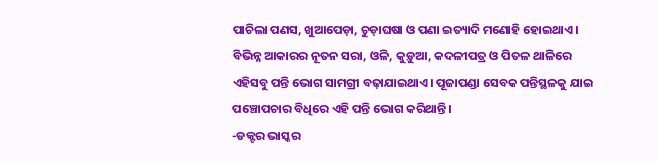ପାଚିଲା ପଣସ, ଖୁଆପେଡ଼ା, ଚୁଡ଼ାଘଷା ଓ ପଣା ଇତ୍ୟାଦି ମଣୋହି ହୋଇଥାଏ। ବିଭିନ୍ନ ଆକାରର ନୂତନ ସରା, ଓଳି, କୁଡ଼ୁଆ, କଦଳୀପତ୍ର ଓ ପିତଳ ଥାଳିରେ ଏହିସବୁ ପନ୍ତି ଭୋଗ ସାମଗ୍ରୀ ବଢ଼ାଯାଇଥାଏ। ପୂଜାପଣ୍ଡା ସେବକ ପନ୍ତିସ୍ଥଳକୁ ଯାଇ ପଞ୍ଚୋପଚାର ବିଧିରେ ଏହି ପନ୍ତି ଭୋଗ କରିଥାନ୍ତି।
-ଡକ୍ଟର ଭାସ୍କର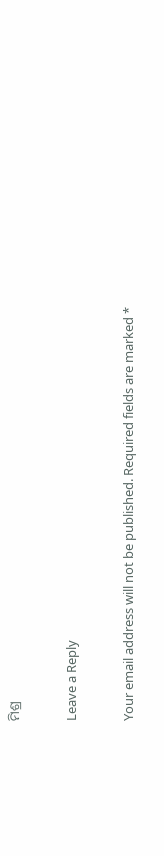ମିଶ୍ର

Leave a Reply

Your email address will not be published. Required fields are marked *